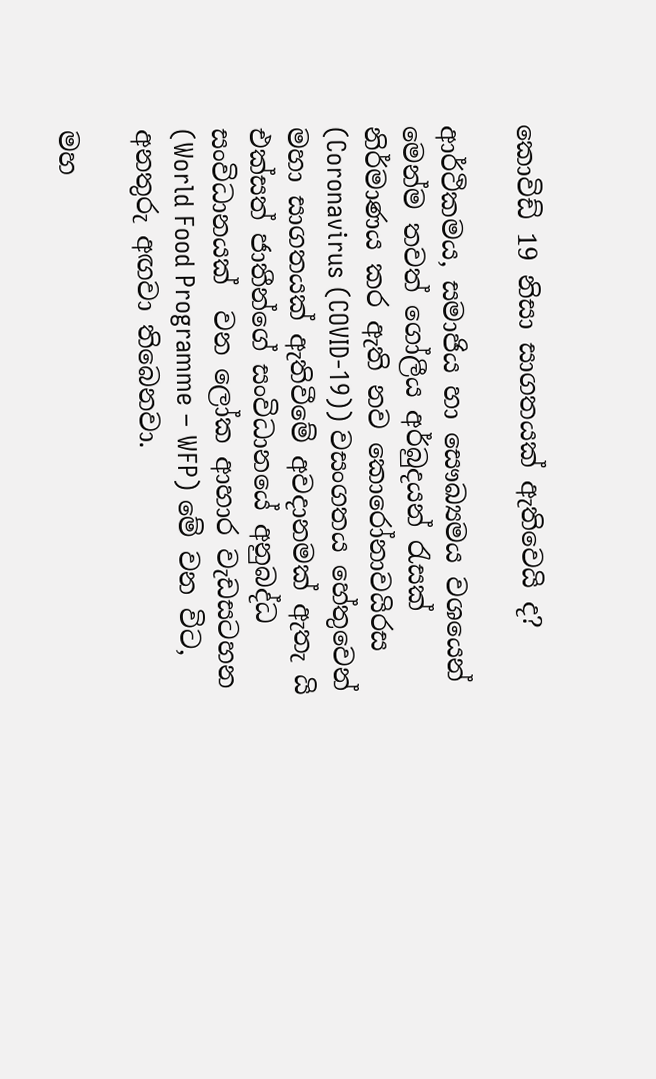කොවිඩ් 19 නිසා සාගතයක් ඇතිවෙයි ද?

ආර්ථිකමය, සමාජිය හා සෞඛ්‍යමය වශයෙන් මෙන්ම තවත් ගෝලීය අර්බුදයන් රැසක් නිර්මාණය කර ඇති නව කොරෝනාවයිරස (Coronavirus (COVID-19)) වසංගතය හේතුවෙන් මහා සාගතයක් ඇතිවීමේ අවදානමක් ඇතැ යි එක්සත් ජාතීන්ගේ සංවිධානයේ අනුබද්ධ සංවිධානයක්  වන ලෝක ආහාර වැඩසටහන (World Food Programme – WFP) මේ වන විට, අනතුරු අඟවා තිබෙනවා.

මහ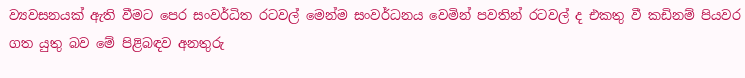ව්‍යවසනයක් ඇති වීමට පෙර සංවර්ධිත රටවල් මෙන්ම සංවර්ධනය වෙමින් පවතින් රටවල් ද එකතු වී කඩිනම් පියවර ගත යුතු බව මේ පිළිබඳව අනතුරු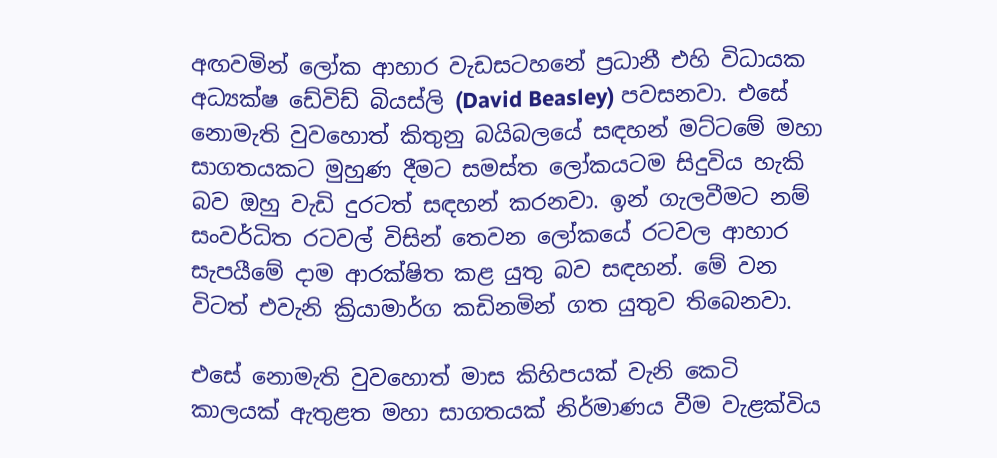අඟවමින් ලෝක ආහාර වැඩසටහනේ ප්‍රධානී එහි විධායක අධ්‍යක්ෂ ඩේවිඩ් බියස්ලි (David Beasley) පවසනවා. එසේ නොමැති වුවහොත් කිතුනු බයිබලයේ සඳහන් මට්ටමේ මහා සාගතයකට මුහුණ දීමට සමස්ත ලෝකයටම සිදුවිය හැකි බව ඔහු වැඩි දුරටත් සඳහන් කරනවා. ඉන් ගැලවීමට නම් සංවර්ධිත රටවල් විසින් තෙවන ලෝකයේ රටවල ආහාර සැපයීමේ දාම ආරක්ෂිත කළ යුතු බව සඳහන්. මේ වන විටත් එවැනි ක්‍රියාමාර්ග කඩිනමින් ගත යුතුව තිබෙනවා.

එසේ නොමැති වුවහොත් මාස කිහිපයක් වැනි කෙටි කාලයක් ඇතුළත මහා සාගතයක් නිර්මාණය වීම වැළක්විය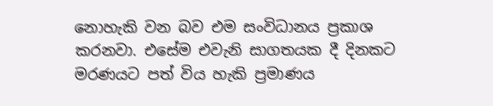නොහැකි වන බව එම සංවිධානය ප්‍රකාශ කරනවා. එසේම එවැනි සාගතයක දී දිනකට මරණයට පත් විය හැකි ප්‍රමාණය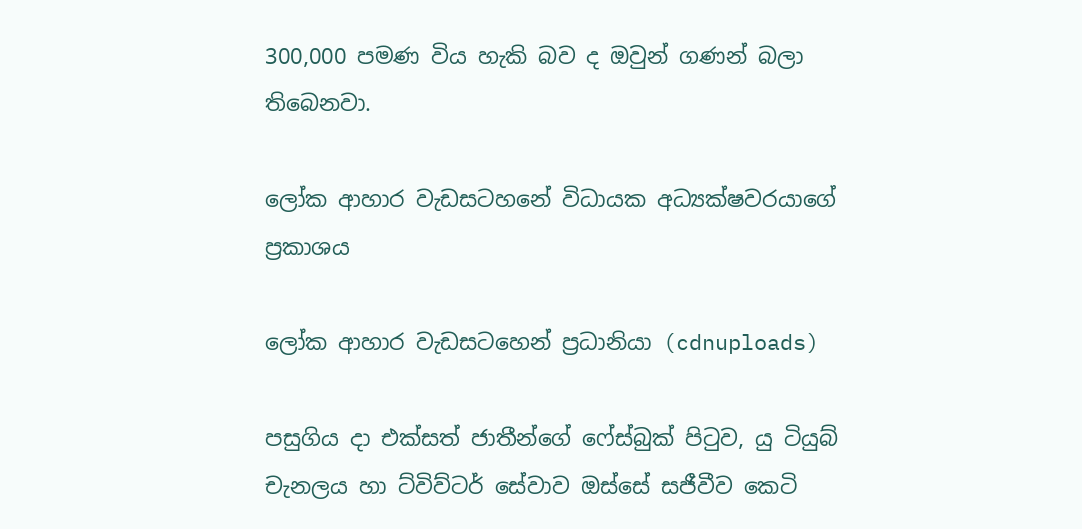300,000 පමණ විය හැකි බව ද ඔවුන් ගණන් බලා තිබෙනවා.

ලෝක ආහාර වැඩසටහනේ විධායක අධ්‍යක්ෂවරයාගේ ප්‍රකාශය

ලෝක ආහාර වැඩසටහෙන් ප්‍රධානියා (cdnuploads)

පසුගිය දා එක්සත් ජාතීන්ගේ ෆේස්බුක් පිටුව, යු ටියුබ් චැනලය හා ට්විව්ටර් සේවාව ඔස්සේ සජීවීව කෙටි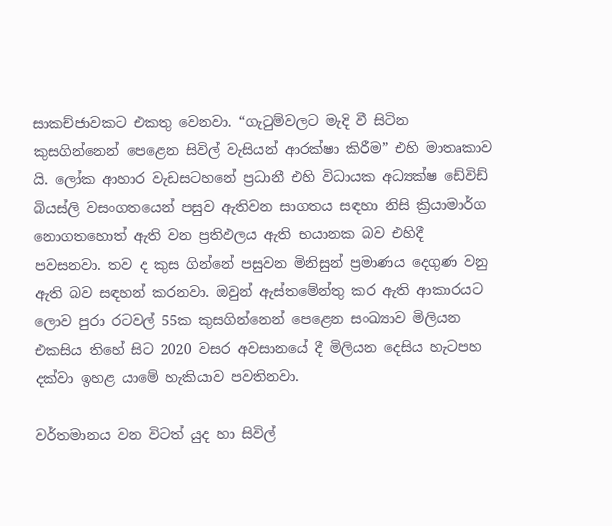සාකච්ජාවකට එකතු වෙනවා. “ගැටුම්වලට මැදි වී සිටින කුසගින්නෙන් පෙළෙන සිවිල් වැසියන් ආරක්ෂා කිරීම” එහි මාතෘකාව යි. ලෝක ආහාර වැඩසටහනේ ප්‍රධානී එහි විධායක අධ්‍යක්ෂ ඩේවිඩ් බියස්ලි වසංගතයෙන් පසුව ඇතිවන සාගතය සඳහා නිසි ක්‍රියාමාර්ග නොගතහොත් ඇති වන ප්‍රතිඵලය ඇති භයානක බව එහිදී පවසනවා. තව ද කුස ගින්නේ පසුවන මිනිසුන් ප්‍රමාණය දෙගුණ වනු ඇති බව සඳහන් කරනවා. ඔවුන් ඇස්තමේන්තු කර ඇති ආකාරයට ලොව පුරා රටවල් 55ක කුසගින්නෙන් පෙළෙන සංඛ්‍යාව මිලියන එකසිය තිහේ සිට 2020 වසර අවසානයේ දී මිලියන දෙසිය හැටපහ දක්වා ඉහළ යාමේ හැකියාව පවතිනවා.

වර්තමානය වන විටත් යුද හා සිවිල්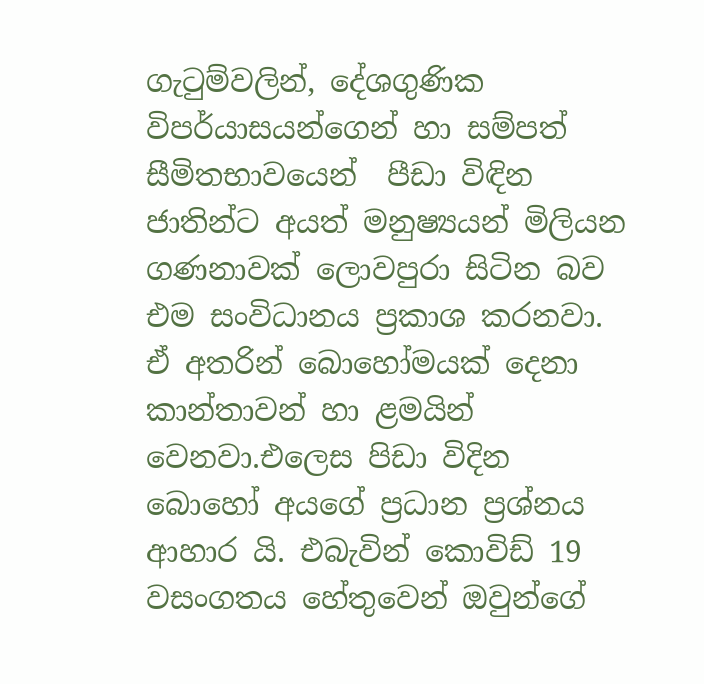ගැටුම්වලින්, දේශගුණික විපර්යාසයන්ගෙන් හා සම්පත් සීමිතභාවයෙන්  පීඩා විඳින ජාතින්ට අයත් මනුෂ්‍යයන් මිලියන ගණනාවක් ලොවපුරා සිටින බව එම සංවිධානය ප්‍රකාශ කරනවා. ඒ අතරින් බොහෝමයක් දෙනා කාන්තාවන් හා ළමයින් වෙනවා.එලෙස පිඩා විදින බොහෝ අයගේ ප්‍රධාන ප්‍රශ්නය ආහාර යි. එබැවින් කොවිඩ් 19 වසංගතය හේතුවෙන් ඔවුන්ගේ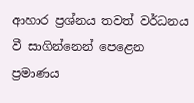ආහාර ප්‍රශ්නය තවත් වර්ධනය වී සාගින්නෙන් පෙළෙන ප්‍රමාණය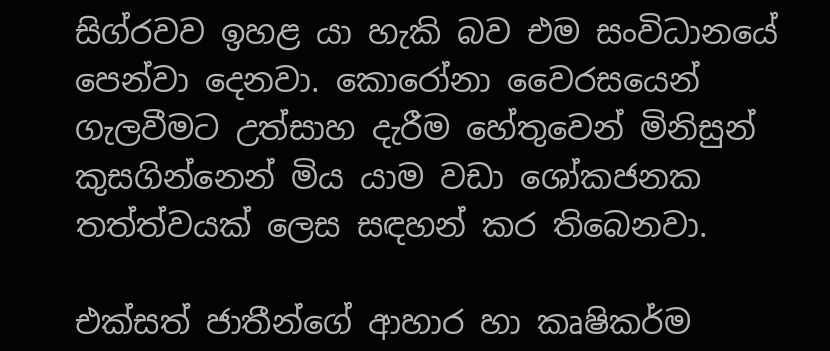සිග්රවව ඉහළ යා හැකි බව එම සංවිධානයේ පෙන්වා දෙනවා. කොරෝනා වෛරසයෙන් ගැලවීමට උත්සාහ දැරීම හේතුවෙන් මිනිසුන් කුසගින්නෙන් මිය යාම වඩා ශෝකජනක තත්ත්වයක් ලෙස සඳහන් කර තිබෙනවා.

එක්සත් ජාතීන්ගේ ආහාර හා කෘෂිකර්ම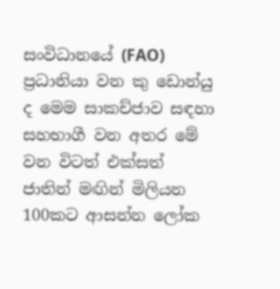සංවිධානයේ (FAO) ප්‍රධානියා වන කු ඩොන්යු ද මෙම සාකච්ජාව සඳහා සහභාගී වන අතර මේ වන විටත් එක්සත් ජාතින් මඟින් මිලියන 100කට ආසන්න ලෝක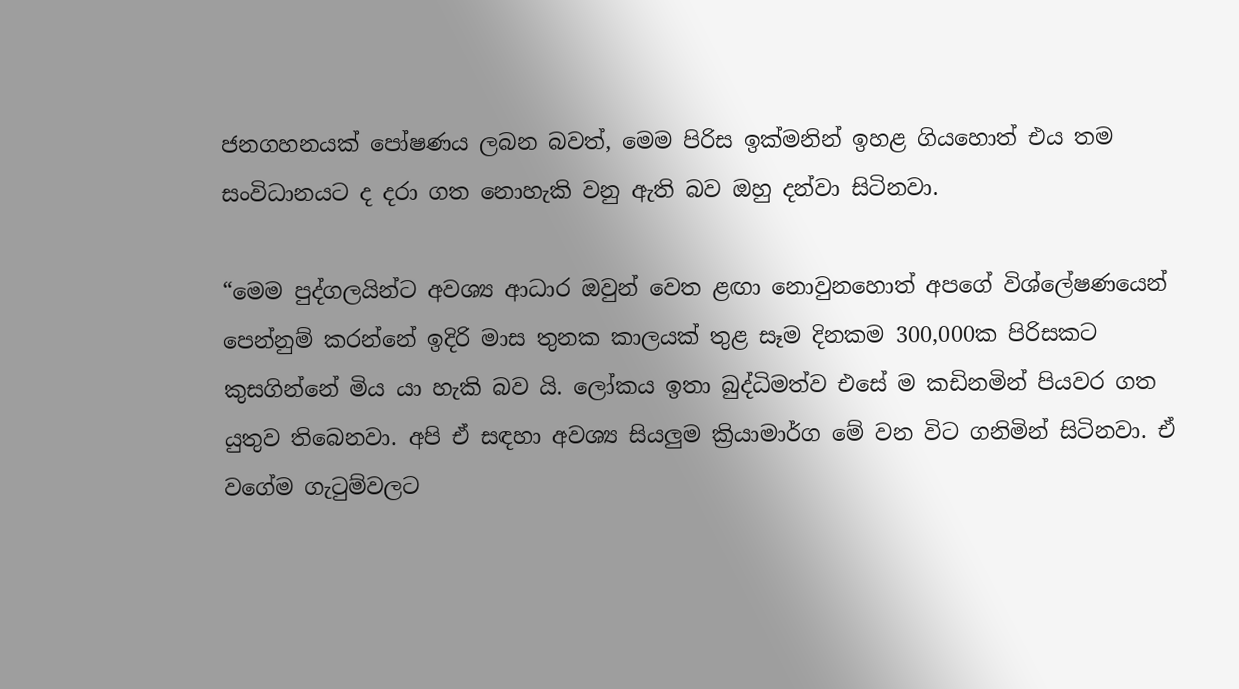ජනගහනයක් පෝෂණය ලබන බවත්, මෙම පිරිස ඉක්මනින් ඉහළ ගියහොත් එය තම සංවිධානයට ද දරා ගත නොහැකි වනු ඇති බව ඔහු දන්වා සිටිනවා.

“මෙම පුද්ගලයින්ට අවශ්‍ය ආධාර ඔවුන් වෙත ළඟා නොවුනහොත් අපගේ විශ්ලේෂණයෙන් පෙන්නුම් කරන්නේ ඉදිරි මාස තුනක කාලයක් තුළ සෑම දිනකම 300,000ක පිරිසකට කුසගින්නේ මිය යා හැකි බව යි. ලෝකය ඉතා බුද්ධිමත්ව එසේ ම කඩිනමින් පියවර ගත යුතුව තිබෙනවා. අපි ඒ සඳහා අවශ්‍ය සියලුම ක්‍රියාමාර්ග මේ වන විට ගනිමින් සිටිනවා. ඒ වගේම ගැටුම්වලට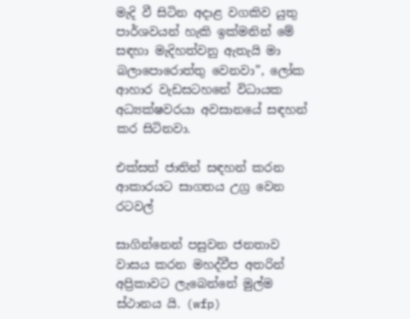මැදි වී සිටින අදාළ වගකිව යුතු පාර්ශවයන් හැකි ඉක්‌මනින් මේ සඳහා මැදිහත්වනු ඇතැයි මා බලාපොරොත්තු වෙනවා”, ලෝක ආහාර වැඩසටහනේ විධායක අධ්‍යක්ෂවරයා අවසානයේ සඳහන් කර සිටිනවා.

එක්සත් ජාතින් සඳහන් කරන ආකාරයට සාගතය උග්‍ර වෙන රටවල්

සාගින්නෙන් පසුවන ජනතාව වාසය කරන මහද්වීප අතරින් අප්‍රිකාවට ලැබෙන්නේ මුල්ම ස්ථානය යි. (wfp)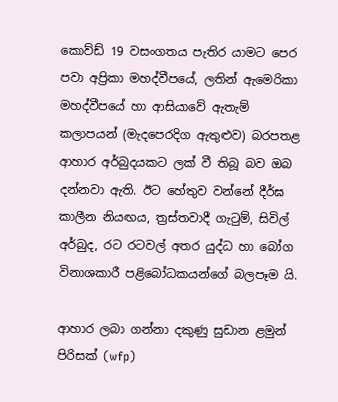කොව්ඩ් 19 වසංගතය පැතිර යාමට පෙර පවා අප්‍රිකා මහද්වීපයේ, ලතින් ඇමෙරිකා මහද්වීපයේ හා ආසියාවේ ඇතැම් කලාපයන් (මැදපෙරදිග ඇතුළුව) බරපතළ ආහාර අර්බුදයකට ලක් වී තිබූ බව ඔබ දන්නවා ඇති. ඊට හේතුව වන්නේ දීර්ඝ කාලීන නියඟය, ත්‍රස්තවාදී ගැටුම්, සිවිල් අර්බුද, රට රටවල් අතර යුද්ධ හා බෝග විනාශකාරී පළිබෝධකයන්ගේ බලපෑම යි.

ආහාර ලබා ගන්නා දකුණු සුඩාන ළමුන් පිරිසක් (wfp)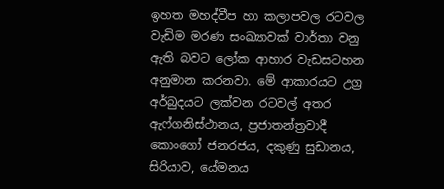ඉහත මහද්වීප හා කලාපවල රටවල වැඩිම මරණ සංඛ්‍යාවක් වාර්තා වනු ඇති බවට ලෝක ආහාර වැඩසටහන අනුමාන කරනවා. මේ ආකාරයට උග්‍ර අර්බුදයට ලක්වන රටවල් අතර ඇෆ්ගනිස්ථානය, ප්‍රජාතන්ත්‍රවාදී කොංගෝ ජනරජය, දකුණු සුඩානය, සිරියාව, යේමනය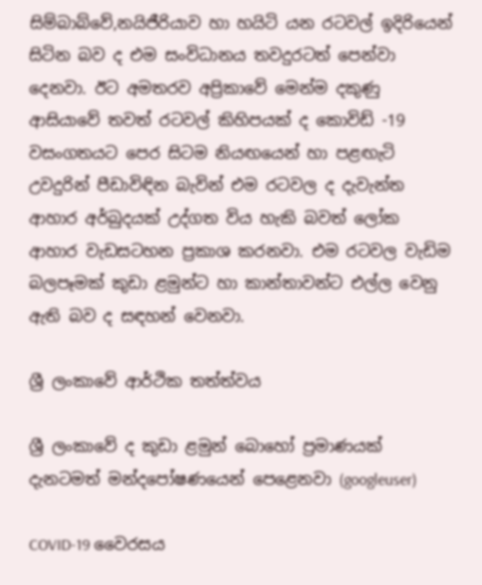සිම්බාබ්වේ,නයිජීරියාව හා හයිටි යන රටවල් ඉදිරියෙන් සිටින බව ද එම සංවිධානය තවදුරටත් පෙන්වා දෙනවා. ඊට අමතරව අප්‍රිකාවේ මෙන්ම දකුණු ආසියාවේ තවත් රටවල් කිහිපයක් ද කොවිඩ් -19 වසංගතයට පෙර සිටම නියඟයෙන් හා පළඟැටි උවදුරින් පීඩාවිඳින බැවින් එම රටවල ද දැවැන්ත ආහාර අර්බුදයක් උද්ගත විය හැකි බවත් ලෝක ආහාර වැඩසටහන ප්‍රකාශ කරනවා. එම රටවල වැඩිම බලපෑමක් කුඩා ළමුන්ට හා කාන්තාවන්ට එල්ල වෙනු ඇති බව ද සඳහන් වෙනවා.

ශ්‍රී ලංකාවේ ආර්ථික තත්ත්වය

ශ්‍රී ලංකාවේ ද කුඩා ළමුන් බොහෝ ප්‍රමාණයක් දැනටමත් මන්දපෝෂණයෙන් පෙළෙනවා (googleuser)

COVID-19 වෛරසය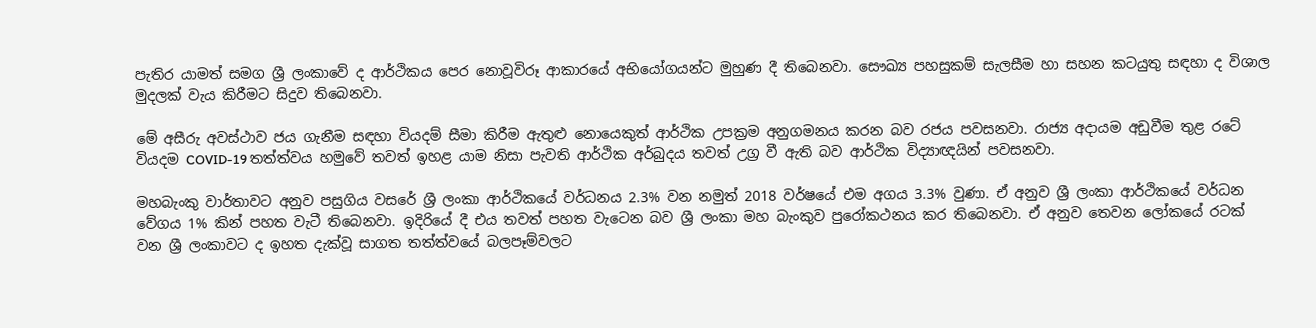පැතිර යාමත් සමග ශ්‍රී ලංකාවේ ද ආර්ථිකය පෙර නොවූවිරූ ආකාරයේ අභියෝගයන්ට මුහුණ දී තිබෙනවා. සෞඛ්‍ය පහසුකම් සැලසීම හා සහන කටයුතු සඳහා ද විශාල මුදලක් වැය කිරීමට සිදුව තිබෙනවා.

මේ අසීරු අවස්ථාව ජය ගැනීම සඳහා වියදම් සීමා කිරීම ඇතුළු නොයෙකුත් ආර්ථික උපක්‍රම අනුගමනය කරන බව රජය පවසනවා. රාජ්‍ය අදායම අඩුවීම තුළ රටේ වියදම COVID-19 තත්ත්වය හමුවේ තවත් ඉහළ යාම නිසා පැවති ආර්ථික අර්බුදය තවත් උග්‍ර වී ඇති බව ආර්ථික විද්‍යාඥයින් පවසනවා.

මහබැංකු වාර්තාවට අනුව පසුගිය වසරේ ශ්‍රී ලංකා ආර්ථිකයේ වර්ධනය 2.3% වන නමුත් 2018 වර්ෂයේ එම අගය 3.3% වුණා. ඒ අනුව ශ්‍රී ලංකා ආර්ථිකයේ වර්ධන වේගය 1% කින් පහත වැටී තිබෙනවා. ඉදිරියේ දී එය තවත් පහත වැටෙන බව ශ්‍රී ලංකා මහ බැංකුව පුරෝකථනය කර තිබෙනවා. ඒ අනුව තෙවන ලෝකයේ රටක් වන ශ්‍රී ලංකාවට ද ඉහත දැක්වූ සාගත තත්ත්වයේ බලපෑම්වලට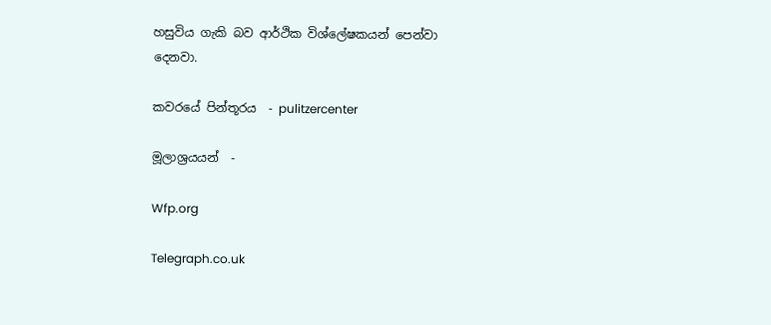හසුවිය ගැකි බව ආර්ථික විශ්ලේෂකයන් පෙන්වා දෙනවා.

කවරයේ පින්තූරය  - pulitzercenter

මූලාශ්‍රයයන්  -

Wfp.org

Telegraph.co.uk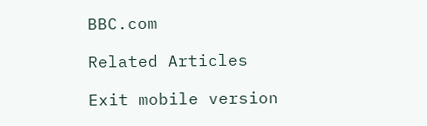BBC.com

Related Articles

Exit mobile version